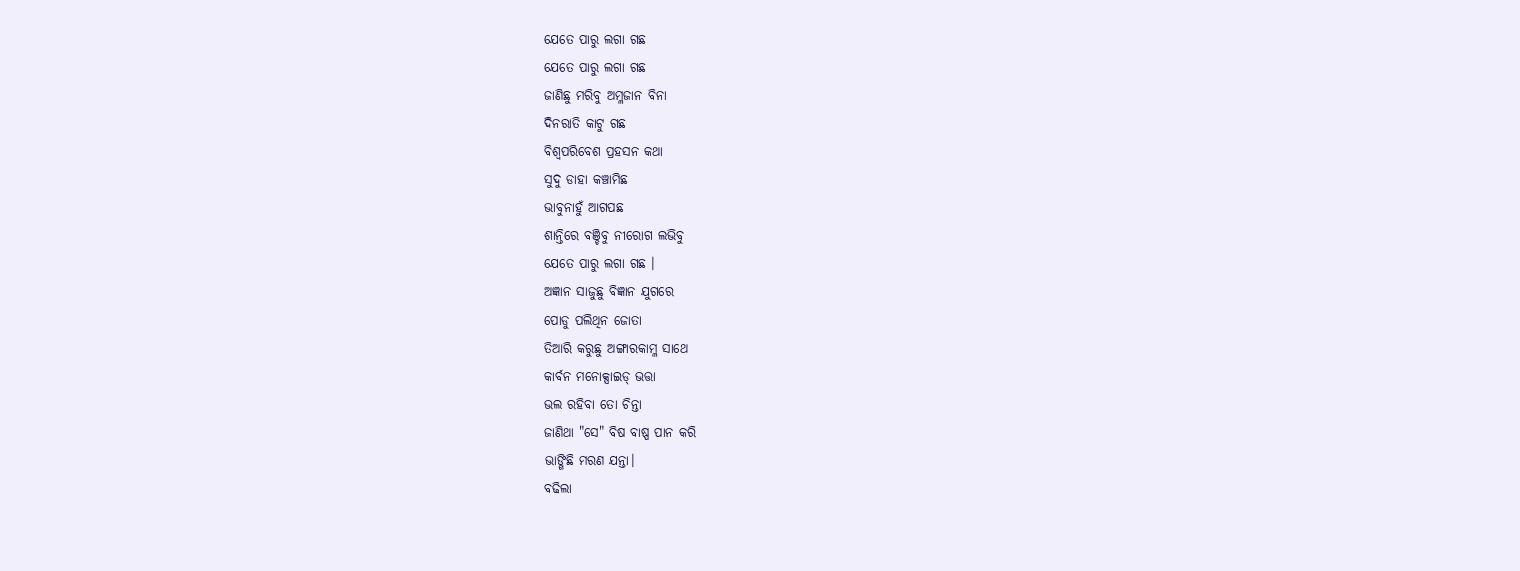ଯେତେ ପାରୁ ଲଗା ଗଛ
ଯେତେ ପାରୁ ଲଗା ଗଛ
ଜାଣିଛୁ ମରିବୁ ଅମ୍ଳଜାନ ବିନା
ଦିନରାତି କାଟୁ ଗଛ
ବିଶ୍ୱପରିବେଶ ପ୍ରହସନ କଥା
ସୁଦୁ ଡାହା କଞ୍ଚାମିଛ
ଭାବୁନାହୁଁ ଆଗପଛ
ଶାନ୍ତିରେ ବଞ୍ଚିବୁ ନୀରୋଗ ଲଭିବୁ
ଯେତେ ପାରୁ ଲଗା ଗଛ ।
ଅଜ୍ଞାନ ସାଜୁଛୁ ବିଜ୍ଞାନ ଯୁଗରେ
ପୋଡୁ ପଲିଥିନ ଜୋତା
ତିଆରି କରୁଛୁ ଅଙ୍ଗାରକାମ୍ଳ ସାଥେ
କାର୍ବନ ମନୋକ୍ସାଇଡ୍ ଭତ୍ତା
ଭଲ ରହିବା ତୋ ଚିନ୍ତା
ଜାଣିଥା "ସେ" ବିଷ ବାଷ୍ପ ପାନ କରି
ଭାଙ୍ଗିଛି ମରଣ ଯନ୍ତା।
ବଢିଲା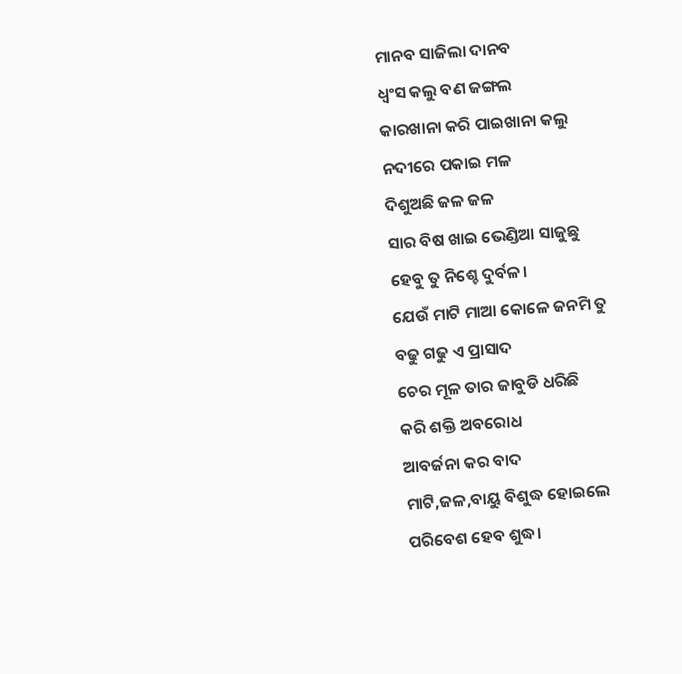ମାନବ ସାଜିଲା ଦାନବ
ଧ୍ୱଂସ କଲୁ ବଣ ଜଙ୍ଗଲ
କାରଖାନା କରି ପାଇଖାନା କଲୁ
ନଦୀରେ ପକାଇ ମଳ
ଦିଶୁଅଛି ଜଳ ଜଳ
ସାର ବିଷ ଖାଇ ଭେଣ୍ଡିଆ ସାଜୁଛୁ
ହେବୁ ତୁ ନିଶ୍ଚେ ଦୁର୍ବଳ।
ଯେଉଁ ମାଟି ମାଆ କୋଳେ ଜନମି ତୁ
ବଢୁ ଗଢୁ ଏ ପ୍ରାସାଦ
ଚେର ମୂଳ ତାର ଜାବୁଡି ଧରିଛି
କରି ଶକ୍ତି ଅବରୋଧ
ଆବର୍ଜନା କର ବାଦ
ମାଟି,ଜଳ,ବାୟୁ ବିଶୁଦ୍ଧ ହୋଇଲେ
ପରିବେଶ ହେବ ଶୁଦ୍ଧ।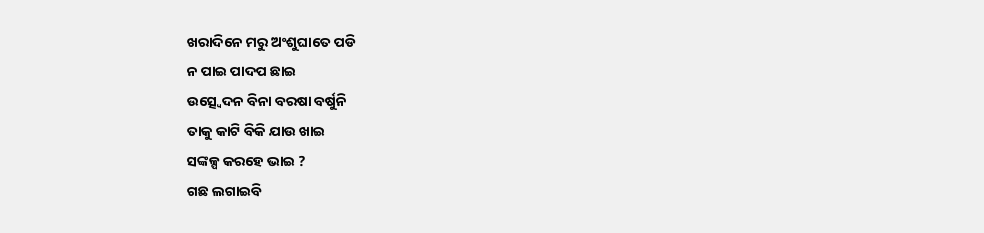ଖରାଦିନେ ମରୁ ଅଂଶୁଘାତେ ପଡି
ନ ପାଇ ପାଦପ ଛାଇ
ଉତ୍ସ୍ୱେଦନ ବିନା ବରଷା ବର୍ଷୁନି
ତାକୁ କାଟି ବିକି ଯାଉ ଖାଇ
ସଙ୍କଳ୍ପ କରହେ ଭାଇ ?
ଗଛ ଲଗାଇବି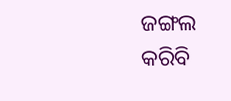ଜଙ୍ଗଲ କରିବି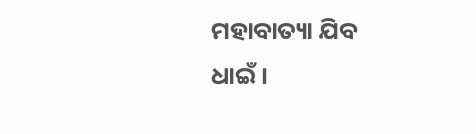ମହାବାତ୍ୟା ଯିବ ଧାଇଁ।